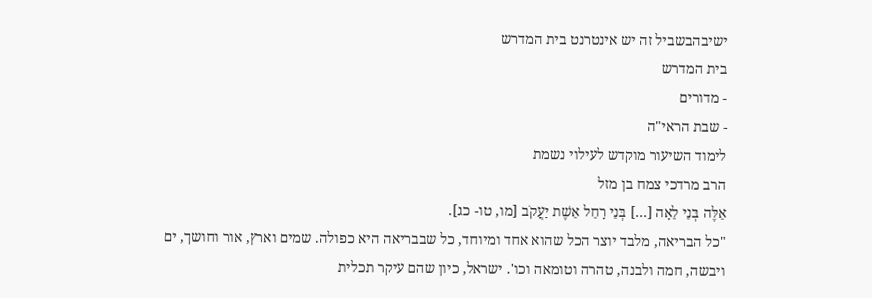ישיבהבשביל זה יש אינטרנט בית המדרש
בית המדרש
- מדורים
- שבת הראי"ה
לימוד השיעור מוקדש לעילוי נשמת
הרב מרדכי צמח בן מזל
אֵלֶּה בְּנֵי לֵאָה [...] בְּנֵי רָחֵל אֵשֶׁת יַעֲקֹב [מו, טו- כג].
"כל הבריאה, מלבד יוצר הכל שהוא אחד ומיוחד, כל שבבריאה היא כפולה. שמים וארץ, אור וחושך, ים ויבשה, חמה ולבנה, טהרה וטומאה וכו'. ישראל, כיון שהם עיקר תכלית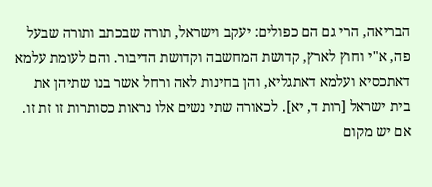הבריאה, הרי גם הם כפולים: יעקב וישראל, תורה שבכתב ותורה שבעל פה, א"י וחוץ לארץ, קדושת המחשבה וקדושת הדיבור. והם לעומת עלמא דאתכסיא ועלמא דאתגליא, והן בחינות לאה ורחל אשר בנו שתיהן את בית ישראל [רות ד, יא]. לכאורה שתי נשים אלו נראות כסותרות זו זת זו. אם יש מקום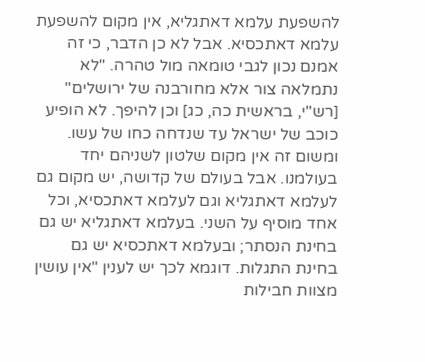להשפעת עלמא דאתגליא, אין מקום להשפעת עלמא דאתכסיא. אבל לא כן הדבר, כי זה אמנם נכון לגבי טומאה מול טהרה. "לא נתמלאה צור אלא מחורבנה של ירושלים" [רש"י, בראשית כה, כג] וכן להיפך. לא הופיע כוכב של ישראל עד שנדחה כחו של עשו. ומשום זה אין מקום שלטון לשניהם יחד בעולמנו. אבל בעולם של קדושה, יש מקום גם לעלמא דאתגליא וגם לעלמא דאתכסיא, וכל אחד מוסיף על השני. בעלמא דאתגליא יש גם בחינת הנסתר; ובעלמא דאתכסיא יש גם בחינת התגלות. דוגמא לכך יש לענין "אין עושין מצוות חבילות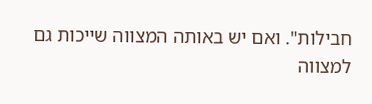חבילות". ואם יש באותה המצווה שייכות גם למצווה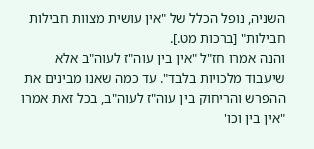השניה, נופל הכלל של "אין עושית מצוות חבילות חבילות" [ברכות מט.].
והנה אמרו חז"ל "אין בין עוה"ז לעוה"ב אלא שיעבוד מלכויות בלבד". עד כמה שאנו מבינים את ההפרש והריחוק בין עוה"ז לעוה"ב, בכל זאת אמרו "אין בין וכו'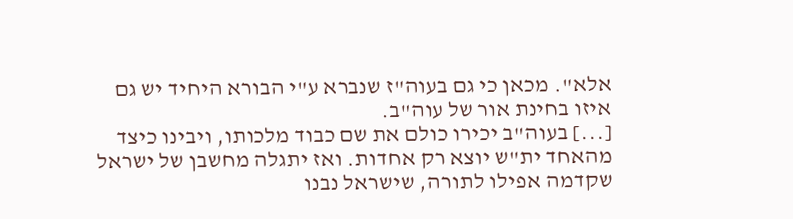אלא". מכאן כי גם בעוה"ז שנברא ע"י הבורא היחיד יש גם איזו בחינת אור של עוה"ב.
[...] בעוה"ב יכירו כולם את שם כבוד מלכותו, ויבינו כיצד מהאחד ית"ש יוצא רק אחדות. ואז יתגלה מחשבן של ישראל שקדמה אפילו לתורה, שישראל נבנו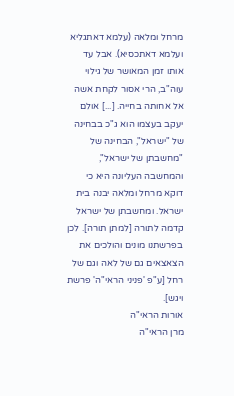מרחל ומלאה (עלמא דאתגליא ועלמא דאתכסיא). אבל עד אותו זמן המאושר של גילוי עוה"ב, הרי אסור לקחת אשה אל אחותה בחייה. [...] אולם יעקב בעצמו הוא ג"כ בבחינה של "ישראל", הבחינה של "מחשבתן של ישראל", והמחשבה העליונה היא כי דוקא מרחל ומלאה יבנה בית ישראל. ומחשבתן של ישראל קדמה לתורה [למתן תורה]. לכן בפרשתנו מונים והולכים את הצאצאים גם של לאה וגם של רחל [ע"פ 'פניני הראי"ה' פרשת ויגש].
אורות הראי"ה
מרן הראי"ה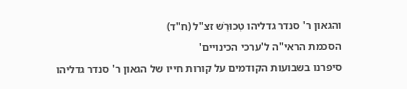והגאון ר' סנדר גדליהו טְכוּרְֹש זצ"ל (ח"ד)
הסכמת הראי"ה ל'ערכי הכינויים'
סיפרנו בשבועות הקודמים על קורות חייו של הגאון ר' סנדר גדליהו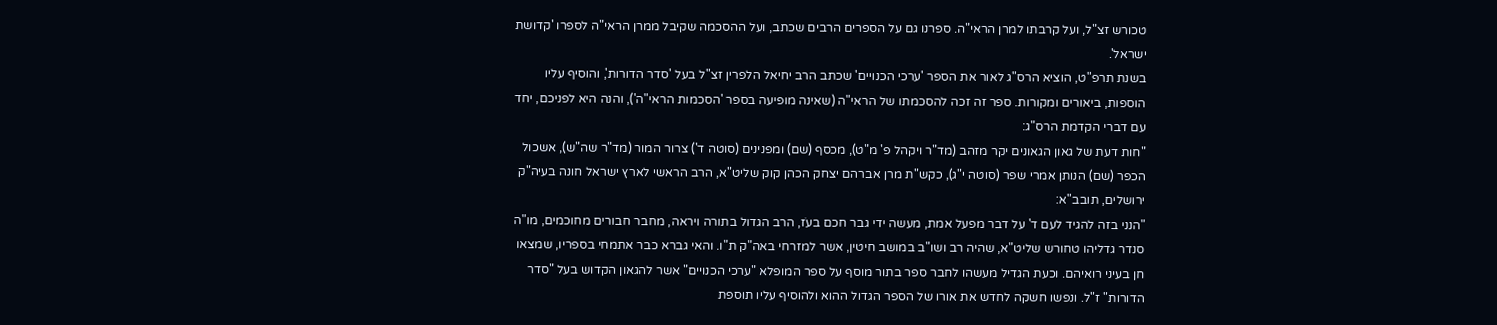טכורש זצ"ל, ועל קרבתו למרן הראי"ה. ספרנו גם על הספרים הרבים שכתב, ועל ההסכמה שקיבל ממרן הראי"ה לספרו 'קדושת ישראל'.
בשנת תרפ"ט, הוציא הרס"ג לאור את הספר 'ערכי הכנויים' שכתב הרב יחיאל הלפרין זצ"ל בעל 'סדר הדורות', והוסיף עליו הוספות, ביאורים ומקורות. ספר זה זכה להסכמתו של הראי"ה (שאינה מופיעה בספר 'הסכמות הראי"ה'), והנה היא לפניכם, יחד עם דברי הקדמת הרס"ג:
"חות דעת של גאון הגאונים יקר מזהב (מד"ר ויקהל פ' מ"ט), מכסף (שם) ומפנינים (סוטה ד') צרור המור (מד"ר שה"ש), אשכול הכפר (שם) הנותן אמרי שפר (סוטה י"ג), כקש"ת מרן אברהם יצחק הכהן קוק שליט"א, הרב הראשי לארץ ישראל חונה בעיה"ק ירושלים, תובב"א:
"הנני בזה להגיד לעם ד' על דבר מפעל אמת, מעשה ידי גבר חכם בעֹז, הרב הגדול בתורה ויראה, מחבר חבורים מחוכמים, מו"ה סנדר גדליהו טחורש שליט"א, שהיה רב ושו"ב במושב חיטין, אשר למזרחי באה"ק ת"ו. והאי גברא כבר אתמחי בספריו, שמצאו חן בעיני רואיהם. וכעת הגדיל מעשהו לחבר ספר בתור מוסף על ספר המופלא "ערכי הכנויים" אשר להגאון הקדוש בעל "סדר הדורות" ז"ל. ונפשו חשקה לחדש את אורו של הספר הגדול ההוא ולהוסיף עליו תוספת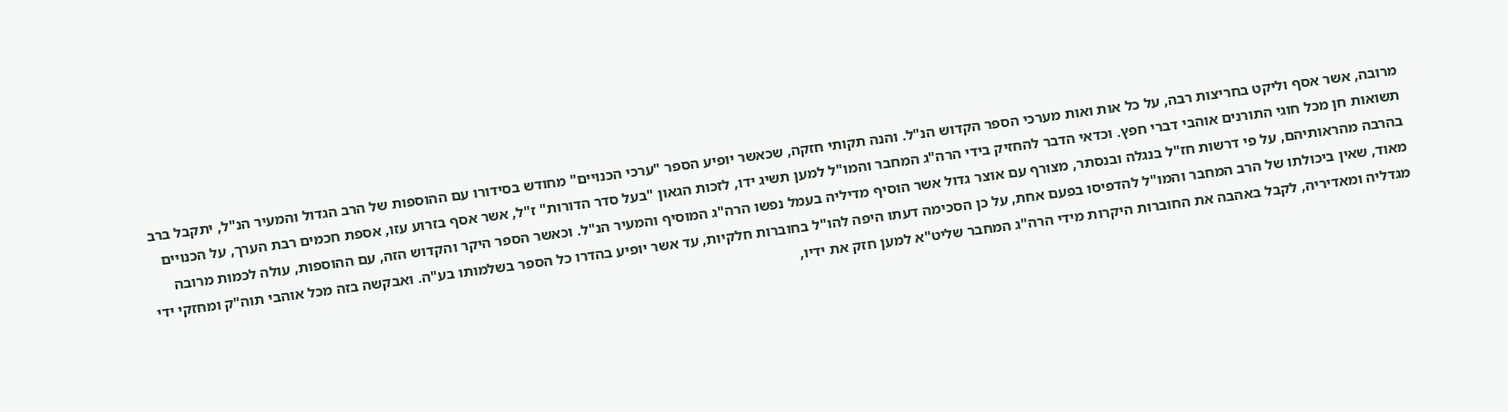מרובה, אשר אסף וליקט בחריצות רבה, על כל אות ואות מערכי הספר הקדוש הנ"ל. והנה תקותי חזקה, שכאשר יופיע הספר "ערכי הכנויים" מחודש בסידורו עם ההוספות של הרב הגדול והמעיר הנ"ל, יתקבל ברב תשואות חן מכל חוגי התורנים אוהבי דברי חפץ. וכדאי הדבר להחזיק בידי הרה"ג המחבר והמו"ל למען תשיג ידו, לזכות הגאון "בעל סדר הדורות" ז"ל, אשר אסף בזרוע עזו, אספת חכמים רבת הערך, על הכנויים בהרבה מהראותיהם, על פי דרשות חז"ל בנגלה ובנסתר, מצורף עם אוצר גדול אשר הוסיף מדיליה בעמל נפשו הרה"ג המוסיף והמעיר הנ"ל. וכאשר הספר היקר והקדוש הזה, עם ההוספות, עולה לכמות מרובה מאוד, שאין ביכולתו של הרב המחבר והמו"ל להדפיסו בפעם אחת, על כן הסכימה דעתו היפה להו"ל בחוברות חלקיות, עד אשר יופיע בהדרו כל הספר בשלמותו בע"ה. ואבקשה בזה מכל אוהבי תוה"ק ומחזקי ידי מגדליה ומאדיריה, לקבל באהבה את החוברות היקרות מידי הרה"ג המחבר שליט"א למען חזק את ידיו,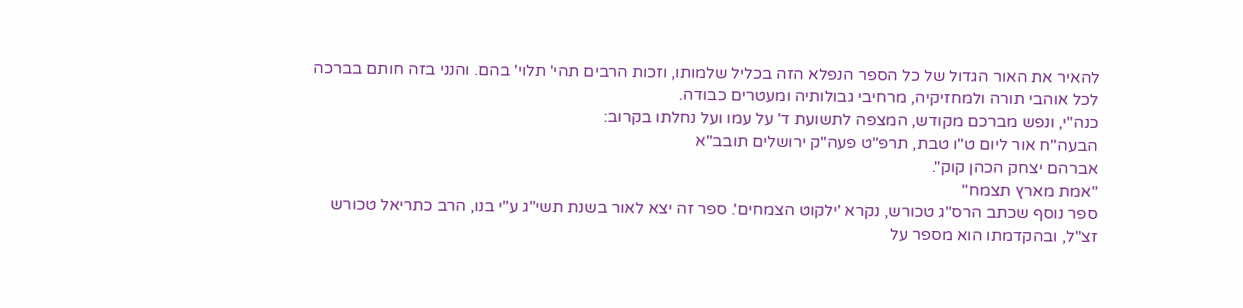להאיר את האור הגדול של כל הספר הנפלא הזה בכליל שלמותו, וזכות הרבים תהי' תלוי' בהם. והנני בזה חותם בברכה לכל אוהבי תורה ולמחזיקיה, מרחיבי גבולותיה ומעטרים כבודה.
כנה"י, ונפש מברכם מקודש, המצפה לתשועת ד' על עמו ועל נחלתו בקרוב:
הבעה"ח אור ליום ט"ו טבת, תרפ"ט פעה"ק ירושלים תובב"א
אברהם יצחק הכהן קוק".
"אמת מארץ תצמח"
ספר נוסף שכתב הרס"ג טכורש, נקרא 'ילקוט הצמחים'. ספר זה יצא לאור בשנת תשי"ג ע"י בנו, הרב כתריאל טכורש זצ"ל, ובהקדמתו הוא מספר על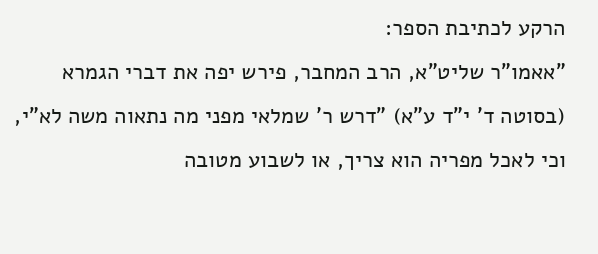הרקע לכתיבת הספר:
"אאמו"ר שליט"א, הרב המחבר, פירש יפה את דברי הגמרא (בסוטה ד' י"ד ע"א) "דרש ר' שמלאי מפני מה נתאוה משה לא"י, וכי לאכל מפריה הוא צריך, או לשבוע מטובה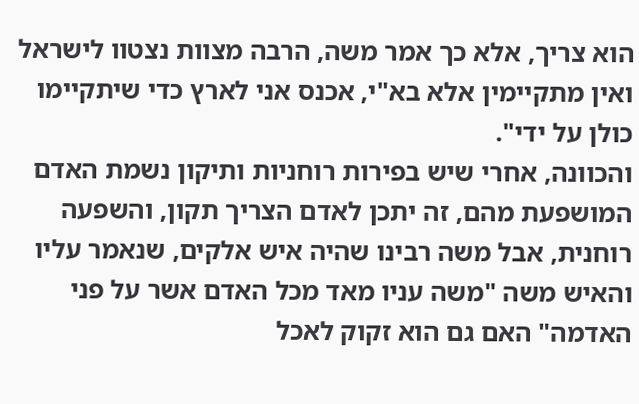הוא צריך, אלא כך אמר משה, הרבה מצוות נצטוו לישראל ואין מתקיימין אלא בא"י, אכנס אני לארץ כדי שיתקיימו כולן על ידי".
והכוונה, אחרי שיש בפירות רוחניות ותיקון נשמת האדם המושפעת מהם, זה יתכן לאדם הצריך תקון, והשפעה רוחנית, אבל משה רבינו שהיה איש אלקים, שנאמר עליו והאיש משה "משה עניו מאד מכל האדם אשר על פני האדמה" האם גם הוא זקוק לאכל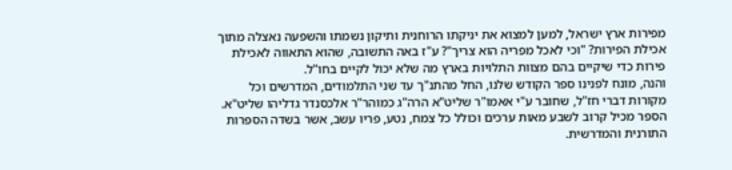מפירות ארץ ישראל, למען למצוא את יניקתו הרוחנית ותיקון נשמתו והשפעה נאצלה מתוך אכילת הפירות? "וכי לאכל מפריה הוא צריך"? ע"ז באה התשובה, שהוא התאווה לאכילת פירות כדי שיקיים בהם מצוות התלויות בארץ מה שלא יכול לקיים בחו"ל.
והנה, מונח לפנינו ספר הקודש שלנו, החל מהתנ"ך עד שני התלמודים, המדרשים וכל מקורות דברי חז"ל, שחובר ע"י אאמו"ר שליט"א הרה"ג כמוהר"ר אלכסנדר גדליהו שליט"א. הספר מכיל קרוב לשבע מאות ערכים וכולל כל צמח, נטע, פריו עשב, אשר בשדה הספרות התורנית והמדרשית.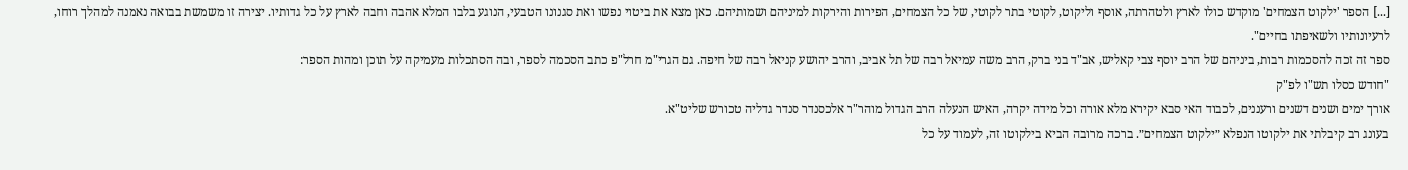[...] הספר 'ילקוט הצמחים' מוקדש כולו לארץ ולטהרתה, אוסף וליקוט, לקוטי בתר לקוטי, של כל הצמחים, הפירות והירקות למיניהם ושמותיהם. כאן מצא את ביטוי נפשו ואת סגנונו הטבעי, הנוגע בלבו המלא אהבה וחבה לארץ על כל גדותיו. יצירה זו משמשת בבואה נאמנה למהלך רוחו, לרעיונותיו ולשאיפתו בחיים".
ספר זה זכה להסכמות רבות, ביניהם של הרב יוסף צבי קאליש, אב"ד בני ברק, הרב משה עמיאל רבה של תל אביב, והרב יהושע קניאל רבה של חיפה. גם הגרי"מ חרל"פ כתב הסכמה לספר, ובה הסתכלות מעמיקה על תוכן ומהות הספר:
"חודש כסלו תש"ו לפ"ק
אורך ימים ושנים דשנים ורעננים, לכבוד האי סבא יקירא מלא אורה וכל מידה יקרה, האיש הנעלה הרב הגדול מוהר"ר אלכסנדר סנדר גדליה טכורש שליט"א.
בעונג רב קיבלתי את ילקוטו הנפלא ״ילקוט הצמחים״. ברכה מרובה הביא בילקוטו זה, לעמוד על כל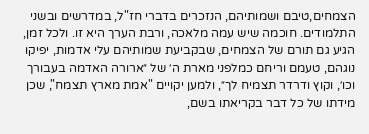הצמחים,טיבם ושמותיהם, הנזכרים בדברי חז"ל, במדרשים ובשני התלמודים. חוכמה שיש עמה מלאכה, ורבת הערך היא זו. ולכל זמן, הגיע גם תורם של הצמחים, שבקביעת שמותיהם עלי אדמות, יפיקו נוגהם, טעמם וריחם כמלפני מארת ה׳ של ״ארורה האדמה בעבורך וכו׳, וקוץ ודרדר תצמיח לך״, ולמען יקויים "אמת מארץ תצמח", שכן מידתו של כל דבר בקריאתו בשם,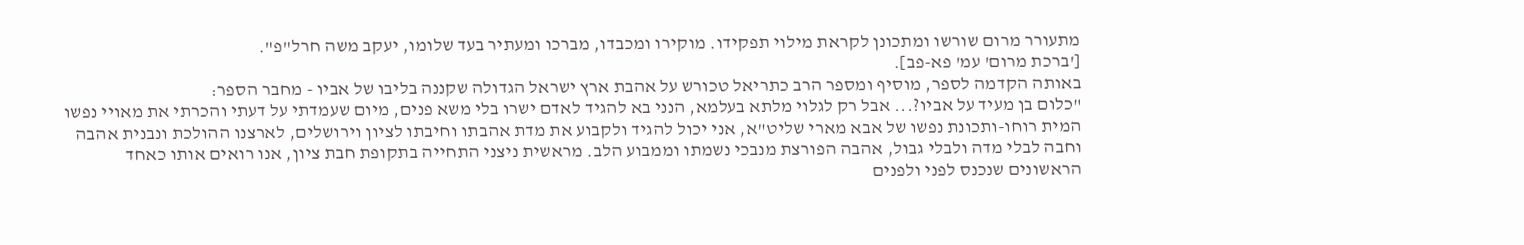מתעורר מרום שורשו ומתכונן לקראת מילוי תפקידו. מוקירו ומכבדו, מברכו ומעתיר בעד שלומו, יעקב משה חרל"פ".
['ברכת מרום' עמ' פא-פב].
באותה הקדמה לספר, מוסיף ומספר הרב כתריאל טכורש על אהבת ארץ ישראל הגדולה שקננה בליבו של אביו - מחבר הספר:
"כלום בן מעיד על אביו?... אבל רק לגלוי מלתא בעלמא, הנני בא להגיד לאדם ישרו בלי משא פנים, מיום שעמדתי על דעתי והכרתי את מאויי נפשו המית רוחו-ותכונת נפשו של אבא מארי שליט"א, אני יכול להגיד ולקבוע את מדת אהבתו וחיבתו לציון וירושלים, לארצנו ההולכת ונבנית אהבה וחבה לבלי מדה ולבלי גבול, אהבה הפורצת מנבכי נשמתו וממבוע הלב. מראשית ניצני התחייה בתקופת חבת ציון, אנו רואים אותו כאחד הראשונים שנכנס לפני ולפנים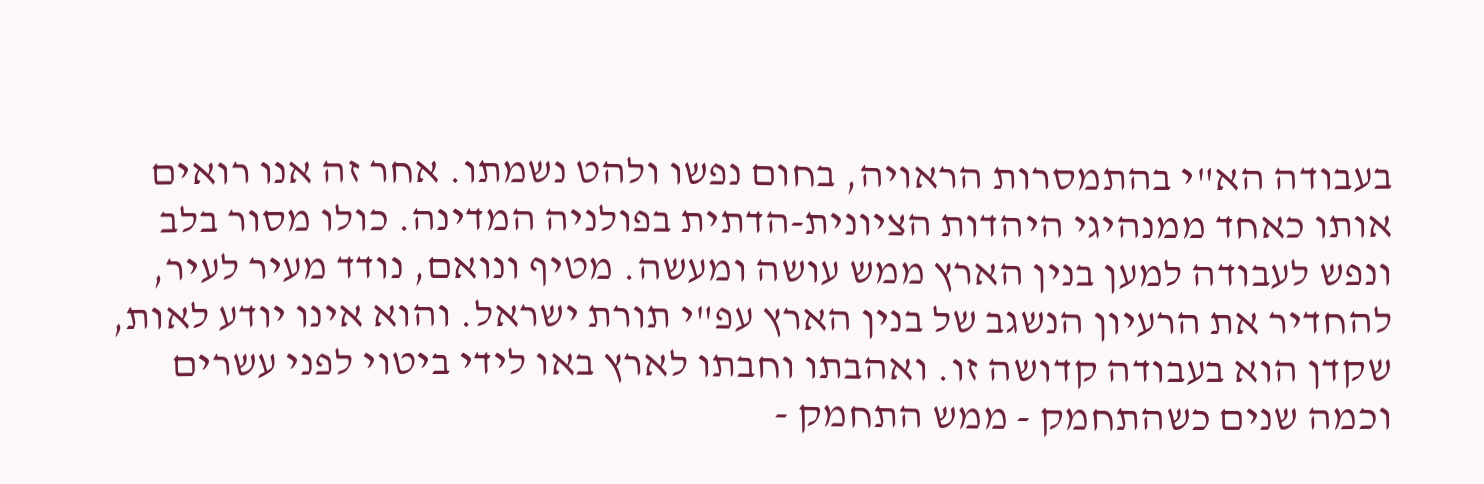בעבודה הא"י בהתמסרות הראויה, בחום נפשו ולהט נשמתו. אחר זה אנו רואים אותו כאחד ממנהיגי היהדות הציונית-הדתית בפולניה המדינה. כולו מסור בלב ונפש לעבודה למען בנין הארץ ממש עושה ומעשה. מטיף ונואם, נודד מעיר לעיר, להחדיר את הרעיון הנשגב של בנין הארץ עפ"י תורת ישראל. והוא אינו יודע לאות, שקדן הוא בעבודה קדושה זו. ואהבתו וחבתו לארץ באו לידי ביטוי לפני עשרים וכמה שנים כשהתחמק - ממש התחמק -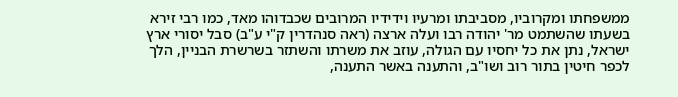ממשפחתו ומקרוביו, מסביבתו ומרעיו וידידיו המרובים שכבדוהו מאד, כמו רבי זירא בשעתו שהשתמט מר' יהודה רבו ועלה ארצה (ראה סנהדרין ק"י ע"ב) סבל יסורי ארץ ישראל, נתן את כל יחסיו עם הגולה, עוזב את משרתו והשתזר בשרשרת הבניין, הלך לכפר חיטין בתור רוב ושו"ב, והתענה באשר התענה,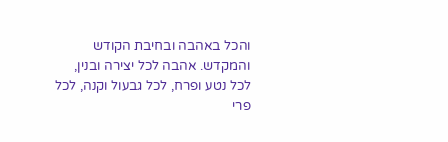והכל באהבה ובחיבת הקודש והמקדש. אהבה לכל יצירה ובנין, לכל נטע ופרח, לכל גבעול וקנה, לכל פרי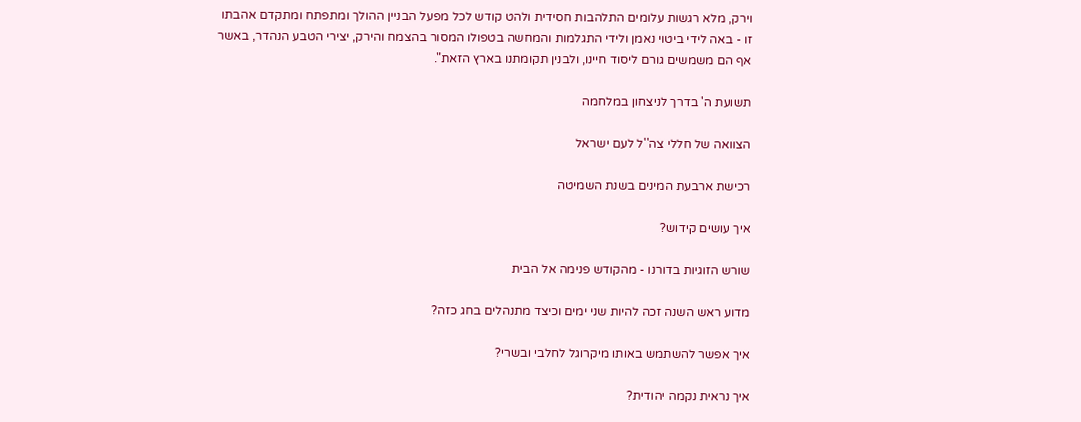וירק, מלא רגשות עלומים התלהבות חסידית ולהט קודש לכל מפעל הבניין ההולך ומתפתח ומתקדם אהבתו זו - באה לידי ביטוי נאמן ולידי התגלמות והמחשה בטפולו המסור בהצמח והירק, יצירי הטבע הנהדר, באשר אף הם משמשים גורם ליסוד חיינו, ולבנין תקומתנו בארץ הזאת".

תשועת ה' בדרך לניצחון במלחמה

הצוואה של חללי צה''ל לעם ישראל

רכישת ארבעת המינים בשנת השמיטה

איך עושים קידוש?

שורש הזוגיות בדורנו - מהקודש פנימה אל הבית

מדוע ראש השנה זכה להיות שני ימים וכיצד מתנהלים בחג כזה?

איך אפשר להשתמש באותו מיקרוגל לחלבי ובשרי?

איך נראית נקמה יהודית?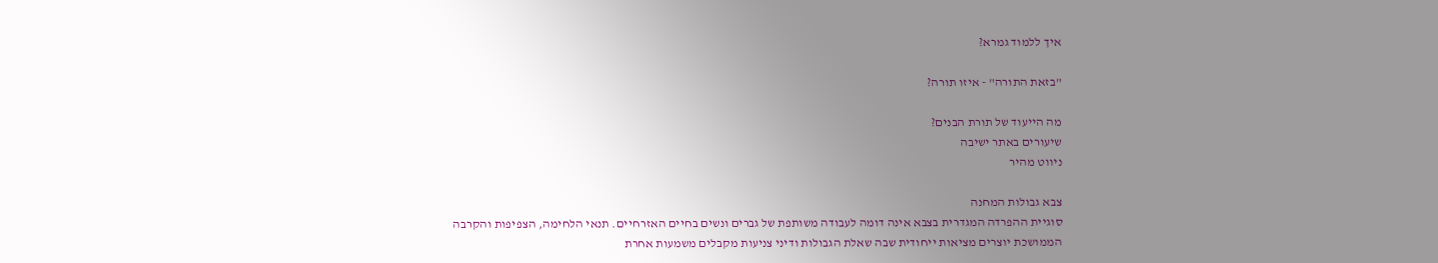איך ללמוד גמרא?

"בזאת התורה" - איזו תורה?

מה הייעוד של תורת הבנים?
שיעורים באתר ישיבה
ניווט מהיר

צבא גבולות המחנה
סוגיית ההפרדה המגדרית בצבא אינה דומה לעבודה משותפת של גברים ונשים בחיים האזרחיים. תנאי הלחימה, הצפיפות והקרבה הממושכת יוצרים מציאות ייחודית שבה שאלת הגבולות ודיני צניעות מקבלים משמעות אחרת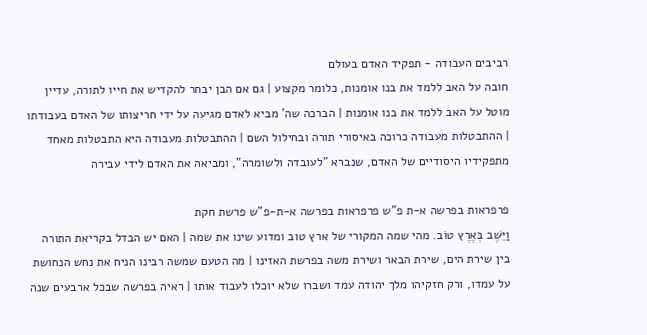רביבים העבודה - תפקיד האדם בעולם
חובה על האב ללמד את בנו אומנות, כלומר מקצוע | גם אם הבן יבחר להקדיש את חייו לתורה, עדיין מוטל על האב ללמד את בנו אומנות | הברכה שה' מביא לאדם מגיעה על ידי חריצותו של האדם בעבודתו | ההתבטלות מעבודה כרוכה באיסורי תורה ובחילול השם | ההתבטלות מעבודה היא התבטלות מאחד מתפקידיו היסודיים של האדם, שנברא "לעובדה ולשומרה", ומביאה את האדם לידי עבירה

פרפראות בפרשה א-ת פ"ש פרפראות בפרשה א-ת-פ"ש פרשת חקת
וַיֵּשֶׁב בְּאֶרֶץ טוֹב. מהי שמה המקורי של ארץ טוב ומדוע שינו את שמה | האם יש הבדל בקריאת התורה בין שירת הים, שירת הבאר ושירת משה בפרשת האזינו | מה הטעם שמשה רבינו הניח את נחש הנחושת על עמדו, ורק חזקיהו מלך יהודה עמד ושברו שלא יוכלו לעבוד אותו | ראיה בפרשה שבכל ארבעים שנה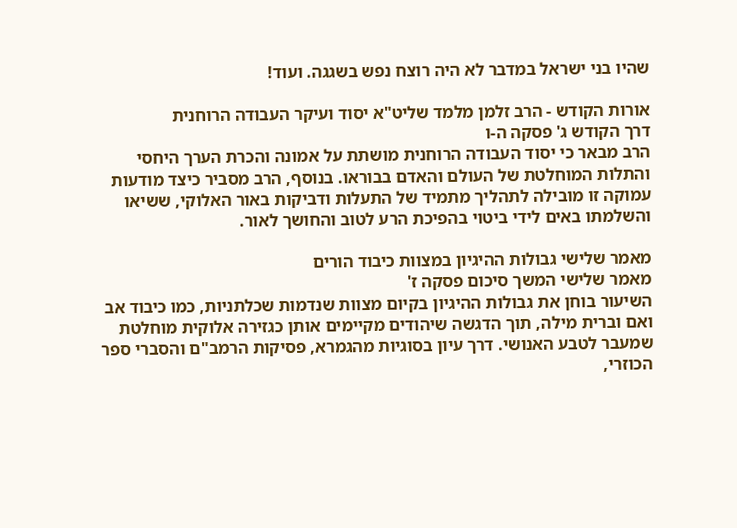שהיו בני ישראל במדבר לא היה רוצח נפש בשגגה. ועוד!

אורות הקודש - הרב זלמן מלמד שליט"א יסוד ועיקר העבודה הרוחנית
דרך הקודש ג' פסקה ה-ו
הרב מבאר כי יסוד העבודה הרוחנית מושתת על אמונה והכרת הערך היחסי והתלות המוחלטת של העולם והאדם בבוראו. בנוסף, הרב מסביר כיצד מודעות עמוקה זו מובילה לתהליך מתמיד של התעלות ודביקות באור האלוקי, ששיאו והשלמתו באים לידי ביטוי בהפיכת הרע לטוב והחושך לאור.

מאמר שלישי גבולות ההיגיון במצוות כיבוד הורים
מאמר שלישי המשך סיכום פסקה ז'
השיעור בוחן את גבולות ההיגיון בקיום מצוות שנדמות שכלתניות, כמו כיבוד אב ואם וברית מילה, תוך הדגשה שיהודים מקיימים אותן כגזירה אלוקית מוחלטת שמעבר לטבע האנושי. דרך עיון בסוגיות מהגמרא, פסיקות הרמב"ם והסברי ספר הכוזרי,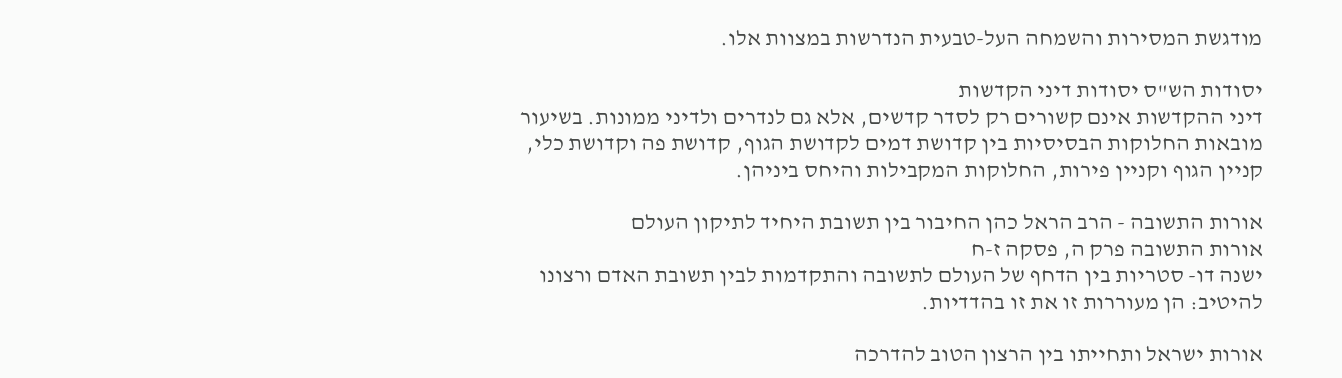מודגשת המסירות והשמחה העל-טבעית הנדרשות במצוות אלו.

יסודות הש"ס יסודות דיני הקדשות
דיני ההקדשות אינם קשורים רק לסדר קדשים, אלא גם לנדרים ולדיני ממונות. בשיעור מובאות החלוקות הבסיסיות בין קדושת דמים לקדושת הגוף, קדושת פה וקדושת כלי, קניין הגוף וקניין פירות, החלוקות המקבילות והיחס ביניהן.

אורות התשובה - הרב הראל כהן החיבור בין תשובת היחיד לתיקון העולם
אורות התשובה פרק ה, פסקה ז-ח
ישנה דו- סטריות בין הדחף של העולם לתשובה והתקדמות לבין תשובת האדם ורצונו להיטיב: הן מעוררות זו את זו בהדדיות.

אורות ישראל ותחייתו בין הרצון הטוב להדרכה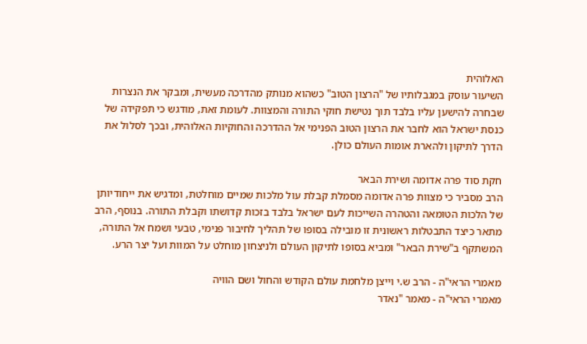האלוהית
השיעור עוסק במגבלותיו של "הרצון הטוב" כשהוא מנותק מהדרכה מעשית, ומבקר את הנצרות שבחרה להישען עליו בלבד תוך נטישת חוקי התורה והמצוות. לעומת זאת, מודגש כי תפקידה של כנסת ישראל הוא לחבר את הרצון הטוב הפנימי אל ההדרכה והחוקיות האלוהית, ובכך לסלול את הדרך לתיקון ולהארת אומות העולם כולן.

חקת סוד פרה אדומה ושירת הבאר
הרב מסביר כי מצוות פרה אדומה מסמלת קבלת עול מלכות שמיים מוחלטת, ומדגיש את ייחודיותן של הלכות הטומאה והטהרה השייכות לעם ישראל בלבד בזכות קדושתו וקבלת התורה. בנוסף, הרב מתאר כיצד התבטלות ראשונית זו מובילה בסופו של תהליך לחיבור פנימי, טבעי ושמח אל התורה, המשתקף ב"שירת הבאר" ומביא בסופו לתיקון העולם ולניצחון מוחלט על המוות ועל יצר הרע.

מאמרי הראי"ה - הרב ש.י וייצן מלחמת עולם הקודש והחול ושם הוויה
מאמרי הראי"ה - מאמר "נאדר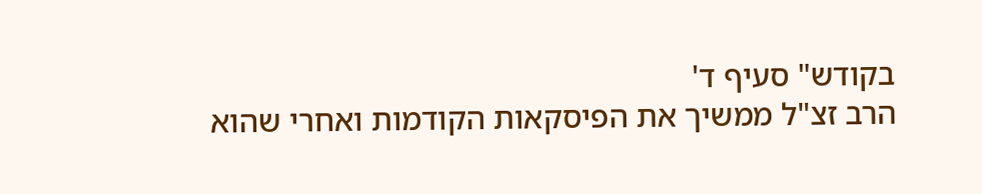בקודש" סעיף ד'
הרב זצ"ל ממשיך את הפיסקאות הקודמות ואחרי שהוא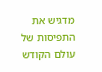מדגיש את התפיסות של עולם הקודש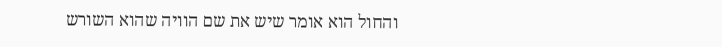והחול הוא אומר שיש את שם הוויה שהוא השורש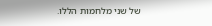של שני מלחמות הללו.